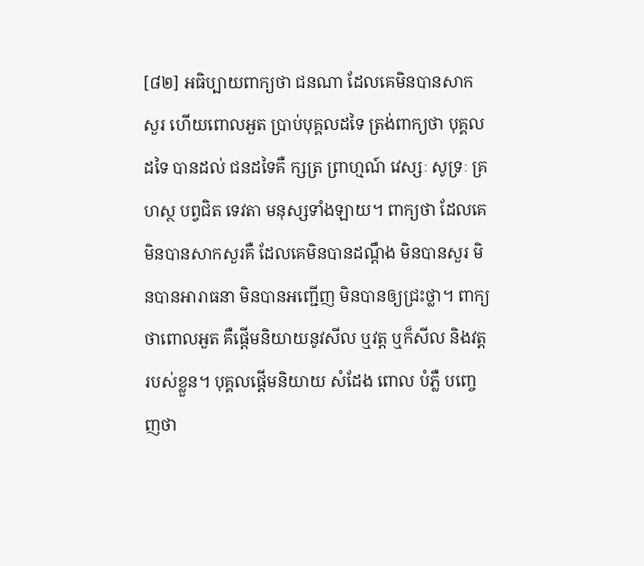[៨២] អធិប្បាយពាក្យថា ជនណា ដែលគេមិនបានសាកសួរ ហើយពោលអួត ប្រាប់បុគ្គលដទៃ ត្រង់ពាក្យថា បុគ្គលដទៃ បានដល់ ជនដទៃគឺ ក្សត្រ ព្រាហ្មណ៍ វេស្សៈ សូទ្រៈ គ្រហស្ថ បព្វជិត ទេវតា មនុស្សទាំងឡាយ។ ពាក្យថា ដែលគេមិនបានសាកសួរគឺ ដែលគេមិនបានដណឹ្តង មិនបានសួរ មិនបានអារាធនា មិនបានអញ្ជើញ មិនបានឲ្យជ្រះថ្លា។ ពាក្យថាពោលអួត គឺផ្តើមនិយាយនូវសីល ឬវត្ត ឬក៏សីល និងវត្តរបស់ខ្លួន។ បុគ្គលផ្តើមនិយាយ សំដែង ពោល បំភ្លឺ បញ្ចេញថា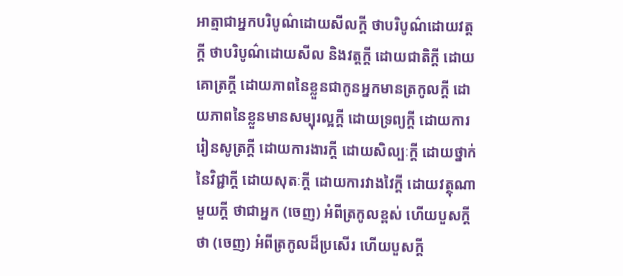អាត្មាជាអ្នកបរិបូណ៌ដោយសីលក្តី ថាបរិបូណ៌ដោយវត្តក្តី ថាបរិបូណ៌ដោយសីល និងវត្តក្តី ដោយជាតិក្តី ដោយគោត្រក្តី ដោយភាពនៃខ្លួនជាកូនអ្នកមានត្រកូលក្តី ដោយភាពនៃខ្លួនមានសម្បុរល្អក្តី ដោយទ្រព្យក្តី ដោយការរៀនសូត្រក្តី ដោយការងារក្តី ដោយសិល្បៈក្តី ដោយថ្នាក់នៃវិជ្ជាក្តី ដោយសុតៈក្តី ដោយការវាងវៃក្តី ដោយវត្ថុណាមួយក្តី ថាជាអ្នក (ចេញ) អំពីត្រកូលខ្ពស់ ហើយបួសក្តី ថា (ចេញ) អំពីត្រកូលដ៏ប្រសើរ ហើយបួសក្តី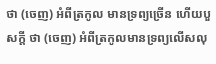ថា (ចេញ) អំពីត្រកូល មានទ្រព្យច្រើន ហើយបួសក្តី ថា (ចេញ) អំពីត្រកូលមានទ្រព្យលើសលុ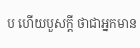ប ហើយបួសក្តី ថាជាអ្នកមាន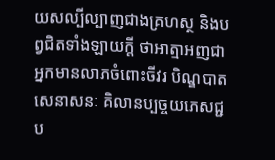យសល្បីល្បាញជាងគ្រហស្ថ និងបព្វជិតទាំងឡាយក្តី ថាអាត្មាអញជាអ្នកមានលាភចំពោះចីវរ បិណ្ឌបាត សេនាសនៈ គិលានប្បច្ចយភេសជ្ជប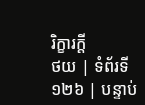រិក្ខារក្តី
ថយ | ទំព័រទី ១២៦ | បន្ទាប់